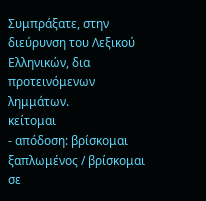Συμπράξατε, στην διεύρυνση του Λεξικού Ελληνικών, δια προτεινόμενων λημμάτων.
κείτομαι
- απόδοση: βρίσκομαι ξαπλωμένος / βρίσκομαι σε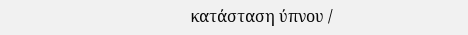κατάσταση ύπνου /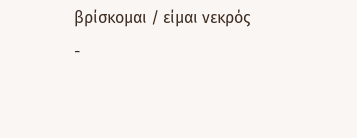βρίσκομαι / είμαι νεκρός
-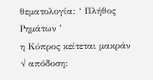θεματολογία: ‘ Πλήθος Ρημάτων ’
η Κύπρος κείτεται μακράν
√ απόδοση: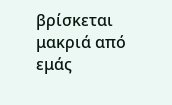βρίσκεται μακριά από εμάς